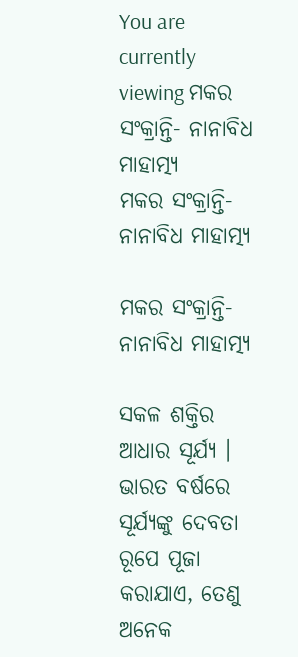You are currently viewing ମକର ସଂକ୍ରାନ୍ତି- ନାନାବିଧ ମାହାତ୍ମ୍ୟ
ମକର ସଂକ୍ରାନ୍ତି- ନାନାବିଧ ମାହାତ୍ମ୍ୟ

ମକର ସଂକ୍ରାନ୍ତି- ନାନାବିଧ ମାହାତ୍ମ୍ୟ

ସକଳ ଶକ୍ତିର ଆଧାର ସୂର୍ଯ୍ୟ । ଭାରତ ବର୍ଷରେ ସୂର୍ଯ୍ୟଙ୍କୁ ଦେବତା ରୂପେ ପୂଜା କରାଯାଏ, ତେଣୁ ଅନେକ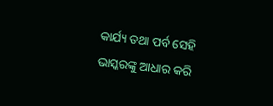କାର୍ଯ୍ୟ ତଥା ପର୍ବ ସେହି ଭାସ୍କରଙ୍କୁ ଆଧାର କରି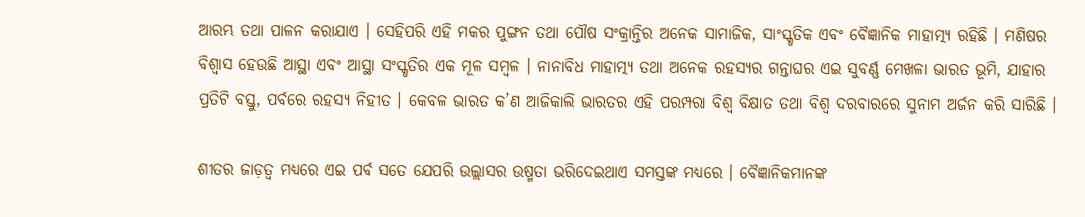ଆରମ୍ଭ ତଥା ପାଳନ କରାଯାଏ । ସେହିପରି ଏହି ମକର ପୁଙ୍ଗନ ତଥା ପୌଷ ସଂକ୍ରାନ୍ତିର ଅନେକ ସାମାଜିକ, ସାଂସ୍କୃତିକ ଏବଂ ବୈଜ୍ଞାନିକ ମାହାତ୍ମ୍ୟ ରହିଛି । ମଣିଷର ବିଶ୍ୱାସ ହେଉଛି ଆସ୍ଥା ଏବଂ ଆସ୍ଥା ସଂସ୍କୃତିର ଏକ ମୂଳ ସମ୍ୱଳ । ନାନାବିଧ ମାହାତ୍ମ୍ୟ ତଥା ଅନେକ ରହସ୍ୟର ଗନ୍ତାଘର ଏଇ ସୁବର୍ଣ୍ଣ ମେଖଳା ଭାରତ ଭୂମି, ଯାହାର ପ୍ରତିଟି ବସ୍ତୁ, ପର୍ବରେ ରହସ୍ୟ ନିହୀତ । କେବଳ ଭାରତ କ’ଣ ଆଜିକାଲି ଭାରତର ଏହି ପରମ୍ପରା ବିଶ୍ୱ ବିକ୍ଷାତ ତଥା ବିଶ୍ୱ ଦରବାରରେ ସୁନାମ ଅର୍ଜନ କରି ସାରିଛି ।

ଶୀତର ଜାଡ଼ତ୍ୱ ମଧ୍ୟରେ ଏଇ ପର୍ବ ସତେ ଯେପରି ଉଲ୍ଲାସର ଉଷ୍ମତା ଭରିଦେଇଥାଏ ସମସ୍ତଙ୍କ ମଧ୍ୟରେ । ବୈଜ୍ଞାନିକମାନଙ୍କ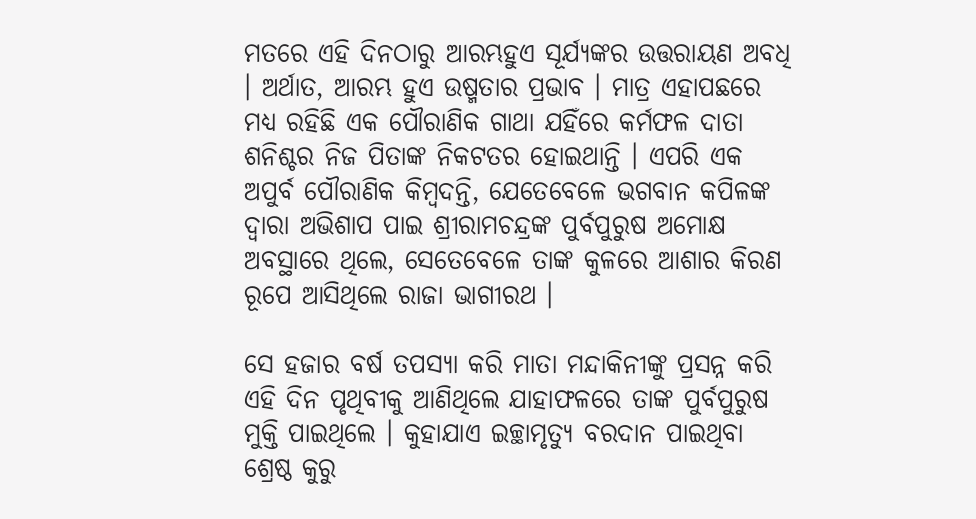ମତରେ ଏହି ଦିନଠାରୁ ଆରମ୍ଭହୁଏ ସୂର୍ଯ୍ୟଙ୍କର ଉତ୍ତରାୟଣ ଅବଧି । ଅର୍ଥାତ, ଆରମ୍ଭ ହୁଏ ଉଷ୍ମତାର ପ୍ରଭାବ । ମାତ୍ର ଏହାପଛରେ ମଧ୍ୟ ରହିଛି ଏକ ପୌରାଣିକ ଗାଥା ଯହିଁରେ କର୍ମଫଳ ଦାତା ଶନିଶ୍ଚର ନିଜ ପିତାଙ୍କ ନିକଟତର ହୋଇଥାନ୍ତି । ଏପରି ଏକ ଅପୁର୍ବ ପୌରାଣିକ କିମ୍ୱଦନ୍ତି, ଯେତେବେଳେ ଭଗବାନ କପିଳଙ୍କ ଦ୍ୱାରା ଅଭିଶାପ ପାଇ ଶ୍ରୀରାମଚନ୍ଦ୍ରଙ୍କ ପୁର୍ବପୁରୁଷ ଅମୋକ୍ଷ ଅବସ୍ଥାରେ ଥିଲେ, ସେତେବେଳେ ତାଙ୍କ କୁଳରେ ଆଶାର କିରଣ ରୂପେ ଆସିଥିଲେ ରାଜା ଭାଗୀରଥ ।

ସେ ହଜାର ବର୍ଷ ତପସ୍ୟା କରି ମାତା ମନ୍ଦାକିନୀଙ୍କୁ ପ୍ରସନ୍ନ କରି ଏହି ଦିନ ପୃଥିବୀକୁ ଆଣିଥିଲେ ଯାହାଫଳରେ ତାଙ୍କ ପୁର୍ବପୁରୁଷ ମୁକ୍ତି ପାଇଥିଲେ । କୁହାଯାଏ ଇଚ୍ଛାମୃତ୍ୟୁ ବରଦାନ ପାଇଥିବା ଶ୍ରେଷ୍ଠ କୁରୁ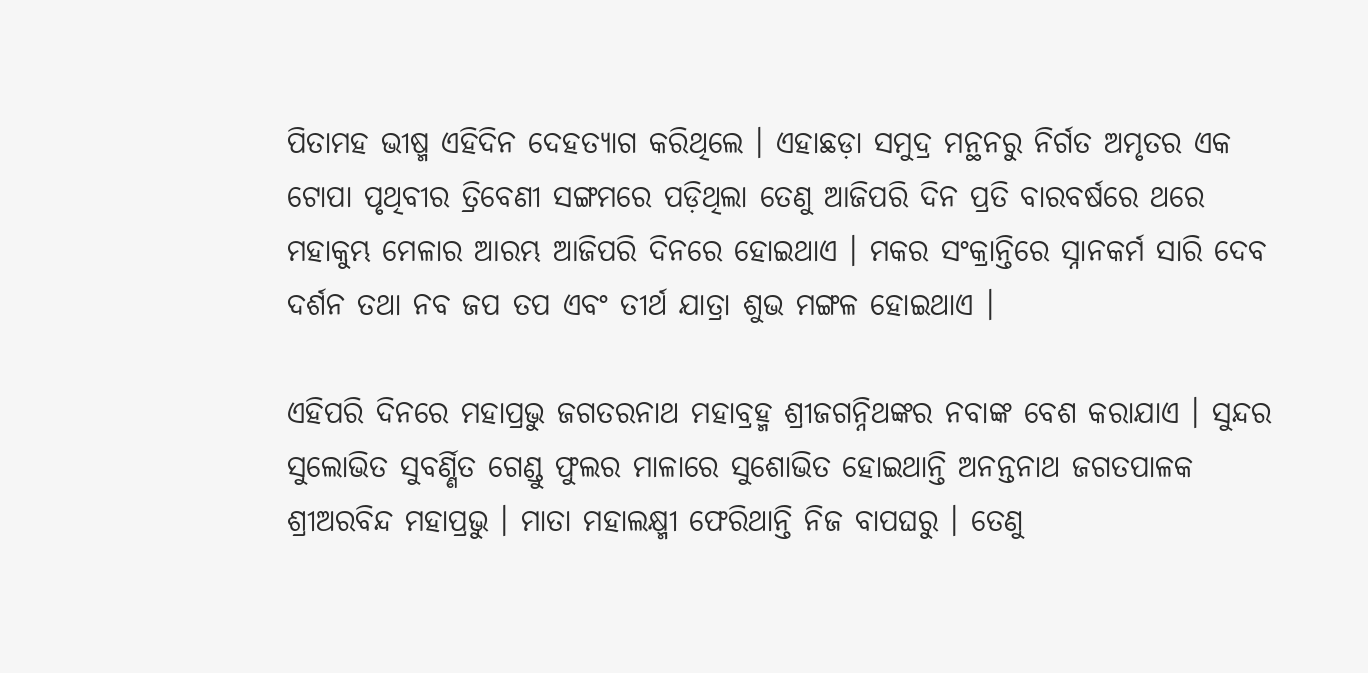ପିତାମହ ଭୀଷ୍ମ ଏହିଦିନ ଦେହତ୍ୟାଗ କରିଥିଲେ । ଏହାଛଡ଼ା ସମୁଦ୍ର ମନ୍ଥନରୁ ନିର୍ଗତ ଅମୃତର ଏକ ଟୋପା ପୃଥିବୀର ତ୍ରିବେଣୀ ସଙ୍ଗମରେ ପଡ଼ିଥିଲା ତେଣୁ ଆଜିପରି ଦିନ ପ୍ରତି ବାରବର୍ଷରେ ଥରେ ମହାକୁମ୍ଭ ମେଳାର ଆରମ୍ଭ ଆଜିପରି ଦିନରେ ହୋଇଥାଏ । ମକର ସଂକ୍ରାନ୍ତିରେ ସ୍ନାନକର୍ମ ସାରି ଦେବ ଦର୍ଶନ ତଥା ନବ ଜପ ତପ ଏବଂ ତୀର୍ଥ ଯାତ୍ରା ଶୁଭ ମଙ୍ଗଳ ହୋଇଥାଏ ।

ଏହିପରି ଦିନରେ ମହାପ୍ରଭୁ ଜଗତରନାଥ ମହାବ୍ରହ୍ମ ଶ୍ରୀଜଗନ୍ନିଥଙ୍କର ନବାଙ୍କ ବେଶ କରାଯାଏ । ସୁନ୍ଦର ସୁଲୋଭିତ ସୁବର୍ଣ୍ଣିତ ଗେଣ୍ଡୁ ଫୁଲର ମାଳାରେ ସୁଶୋଭିତ ହୋଇଥାନ୍ତି ଅନନ୍ତନାଥ ଜଗତପାଳକ ଶ୍ରୀଅରବିନ୍ଦ ମହାପ୍ରଭୁ । ମାତା ମହାଲକ୍ଷ୍ମୀ ଫେରିଥାନ୍ତି ନିଜ ବାପଘରୁ । ତେଣୁ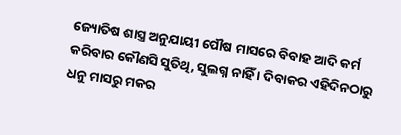ଜ୍ୟୋତିଷ ଶାସ୍ତ୍ର ଅନୁଯାୟୀ ପୌଷ ମାସରେ ବିବାହ ଆଦି କର୍ମ କରିବାର କୌଣସି ସୁତିଥି, ସୁଲଗ୍ନ ନାହିଁ । ଦିବାକର ଏହିଦିନଠାରୁ ଧନୁ ମାସରୁ ମକର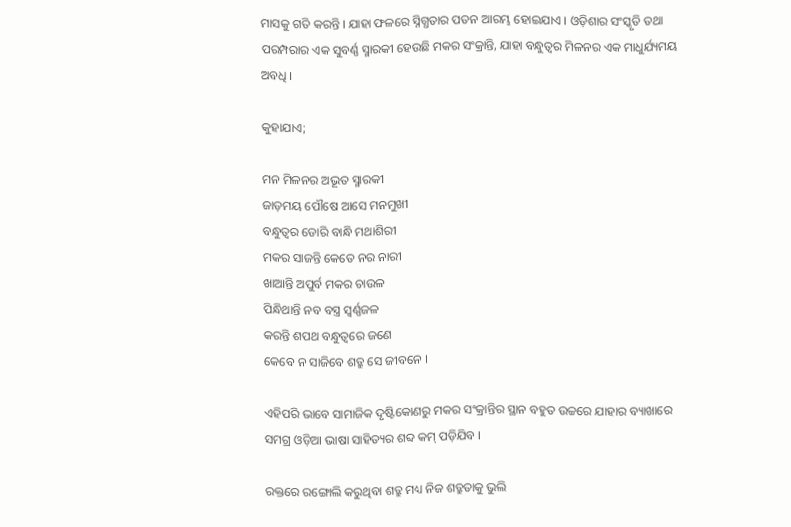ମାସକୁ ଗତି କରନ୍ତି । ଯାହା ଫଳରେ ସ୍ନିଗ୍ଧତାର ପତନ ଆରମ୍ଭ ହୋଇଯାଏ । ଓଡ଼ିଶାର ସଂସ୍କୃତି ତଥା ପରମ୍ପରାର ଏକ ସୁବର୍ଣ୍ଣ ସ୍ମାରକୀ ହେଉଛି ମକର ସଂକ୍ରାନ୍ତି, ଯାହା ବନ୍ଧୁତ୍ୱର ମିଳନର ଏକ ମାଧୁର୍ଯ୍ୟମୟ ଅବଧି ।

କୁହାଯାଏ;

ମନ ମିଳନର ଅଭୂତ ସ୍ମାରକୀ
ଜାଡ଼ମୟ ପୌଷେ ଆସେ ମନମୁଖୀ
ବନ୍ଧୁତ୍ୱର ଡୋରି ବାନ୍ଧି ମଥାଶିରୀ
ମକର ସାଜନ୍ତି କେତେ ନର ନାରୀ
ଖାଆନ୍ତି ଅପୁର୍ବ ମକର ଚାଉଳ
ପିନ୍ଧିଥାନ୍ତି ନବ ବସ୍ତ୍ର ସ୍ୱର୍ଣ୍ଣଜଳ
କରନ୍ତି ଶପଥ ବନ୍ଧୁତ୍ୱରେ ଜଣେ
କେବେ ନ ସାଜିବେ ଶତ୍ରୁ ସେ ଜୀବନେ ।

ଏହିପରି ଭାବେ ସାମାଜିକ ଦୃଷ୍ଟିକୋଣରୁ ମକର ସଂକ୍ରାନ୍ତିର ସ୍ଥାନ ବହୁତ ଉଚ୍ଚରେ ଯାହାର ବ୍ୟାଖାରେ ସମଗ୍ର ଓଡ଼ିଆ ଭାଷା ସାହିତ୍ୟର ଶବ୍ଦ କମ୍ ପଡ଼ିଯିବ ।

ରକ୍ତରେ ରଙ୍ଗୋଲି କରୁଥିବା ଶତ୍ରୁ ମଧ୍ୟ ନିଜ ଶତ୍ରୁତାକୁ ଭୁଲି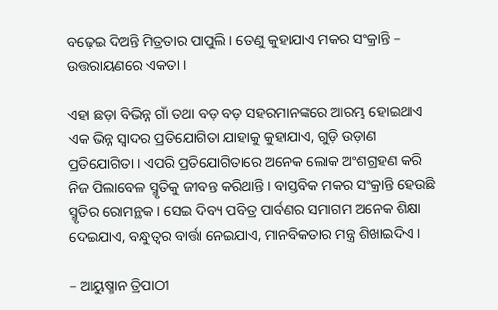ବଢ଼େଇ ଦିଅନ୍ତି ମିତ୍ରତାର ପାପୁଲି । ତେଣୁ କୁହାଯାଏ ମକର ସଂକ୍ରାନ୍ତି – ଉତ୍ତରାୟଣରେ ଏକତା ।

ଏହା ଛଡ଼ା ବିଭିନ୍ନ ଗାଁ ତଥା ବଡ଼ ବଡ଼ ସହରମାନଙ୍କରେ ଆରମ୍ଭ ହୋଇଥାଏ ଏକ ଭିନ୍ନ ସ୍ଵାଦର ପ୍ରତିଯୋଗିତା ଯାହାକୁ କୁହାଯାଏ, ଗୁଡ଼ି ଉଡ଼ାଣ ପ୍ରତିଯୋଗିତା । ଏପରି ପ୍ରତିଯୋଗିତାରେ ଅନେକ ଲୋକ ଅଂଶଗ୍ରହଣ କରି ନିଜ ପିଲାବେଳ ସ୍ମୃତିକୁ ଜୀବନ୍ତ କରିଥାନ୍ତି । ବାସ୍ତବିକ ମକର ସଂକ୍ରାନ୍ତି ହେଉଛି ସ୍ମୃତିର ରୋମନ୍ଥକ । ସେଇ ଦିବ୍ୟ ପବିତ୍ର ପାର୍ବଣର ସମାଗମ ଅନେକ ଶିକ୍ଷା ଦେଇଯାଏ, ବନ୍ଧୁତ୍ୱର ବାର୍ତ୍ତା ନେଇଯାଏ, ମାନବିକତାର ମନ୍ତ୍ର ଶିଖାଇଦିଏ ।

– ଆୟୁଷ୍ମାନ ତ୍ରିପାଠୀ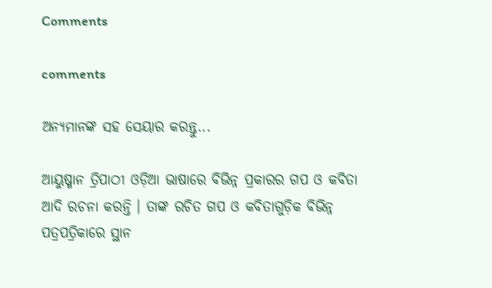Comments

comments

ଅନ୍ୟମାନଙ୍କ ସହ ସେୟାର କରନ୍ତୁ...

ଆୟୁଷ୍ମାନ ତ୍ରିପାଠୀ ଓଡ଼ିଆ ଭାଷାରେ ବିଭିନ୍ନ ପ୍ରକାରର ଗପ ଓ କବିତା ଆଦି ରଚନା କରନ୍ତି । ତାଙ୍କ ରଚିତ ଗପ ଓ କବିତାଗୁଡ଼ିକ ବିଭିନ୍ନ ପତ୍ରପତ୍ରିକାରେ ସ୍ଥାନ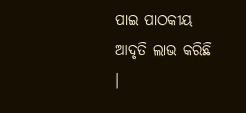ପାଇ ପାଠକୀୟ ଆଦୃତି ଲାଭ କରିଛି ।